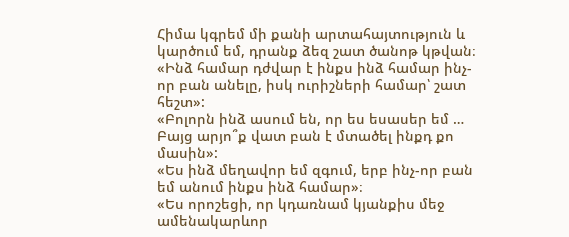Հիմա կգրեմ մի քանի արտահայտություն և կարծում եմ, դրանք ձեզ շատ ծանոթ կթվան։
«Ինձ համար դժվար է ինքս ինձ համար ինչ-որ բան անելը, իսկ ուրիշների համար՝ շատ հեշտ»:
«Բոլորն ինձ ասում են, որ ես եսասեր եմ … Բայց արյո՞ք վատ բան է մտածել ինքդ քո մասին»:
«Ես ինձ մեղավոր եմ զգում, երբ ինչ-որ բան եմ անում ինքս ինձ համար»։
«Ես որոշեցի, որ կդառնամ կյանքիս մեջ ամենակարևոր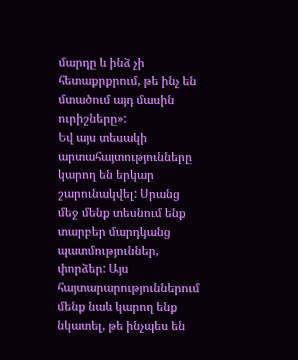մարդը և ինձ չի հետաքրքրում, թե ինչ են մտածում այդ մասին ուրիշները»:
Եվ այս տեսակի արտահայտությունները կարող են երկար շարունակվել: Սրանց մեջ մենք տեսնում ենք տարբեր մարդկանց պատմություններ, փորձեր: Այս հայտարարություններում մենք նաև կարող ենք նկատել, թե ինչպես են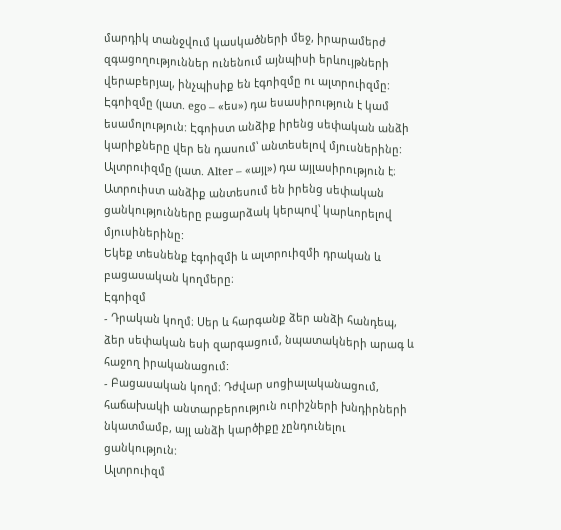մարդիկ տանջվում կասկածների մեջ, իրարամերժ զգացողություններ ունենում այնպիսի երևույթների վերաբերյալ, ինչպիսիք են էգոիզմը ու ալտրուիզմը:
Էգոիզմը (լատ. ego – «ես») դա եսասիրություն է կամ եսամոլություն: Էգոիստ անձիք իրենց սեփական անձի կարիքները վեր են դասում՝ անտեսելով մյուսներինը:
Ալտրուիզմը (լատ. Alter – «այլ») դա այլասիրություն է։ Ատրուիստ անձիք անտեսում են իրենց սեփական ցանկությունները բացարձակ կերպով՝ կարևորելով մյուսիներինը:
Եկեք տեսնենք էգոիզմի և ալտրուիզմի դրական և բացասական կողմերը։
Էգոիզմ
- Դրական կողմ։ Սեր և հարգանք ձեր անձի հանդեպ, ձեր սեփական եսի զարգացում, նպատակների արագ և հաջող իրականացում:
- Բացասական կողմ։ Դժվար սոցիալականացում, հաճախակի անտարբերություն ուրիշների խնդիրների նկատմամբ, այլ անձի կարծիքը չընդունելու ցանկություն:
Ալտրուիզմ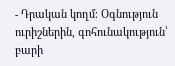- Դրական կողմ։ Օգնություն ուրիշներին, գոհունակություն՝ բարի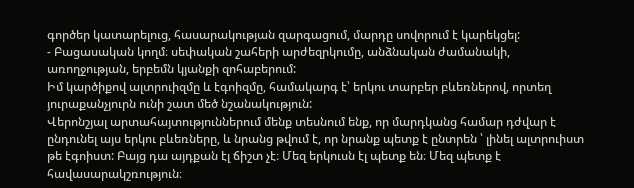գործեր կատարելուց, հասարակության զարգացում, մարդը սովորում է կարեկցել:
- Բացասական կողմ։ սեփական շահերի արժեզրկումը, անձնական ժամանակի, առողջության, երբեմն կյանքի զոհաբերում:
Իմ կարծիքով ալտրուիզմը և էգոիզմը, համակարգ է՝ երկու տարբեր բևեռներով, որտեղ յուրաքանչյուրն ունի շատ մեծ նշանակություն:
Վերոնշյալ արտահայտություններում մենք տեսնում ենք, որ մարդկանց համար դժվար է ընդունել այս երկու բևեռները, և նրանց թվում է, որ նրանք պետք է ընտրեն ՝ լինել ալտրուիստ թե էգոիստ: Բայց դա այդքան էլ ճիշտ չէ։ Մեզ երկուսն էլ պետք են։ Մեզ պետք է հավասարակշռություն։